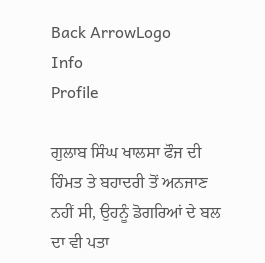Back ArrowLogo
Info
Profile

ਗੁਲਾਬ ਸਿੰਘ ਖਾਲਸਾ ਫੌਜ ਦੀ ਹਿੰਮਤ ਤੇ ਬਹਾਦਰੀ ਤੋਂ ਅਨਜਾਣ ਨਹੀਂ ਸੀ, ਉਹਨੂੰ ਡੋਗਰਿਆਂ ਦੇ ਬਲ ਦਾ ਵੀ ਪਤਾ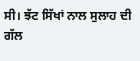ਸੀ। ਝੱਟ ਸਿੱਖਾਂ ਨਾਲ ਸੁਲਾਹ ਦੀ ਗੱਲ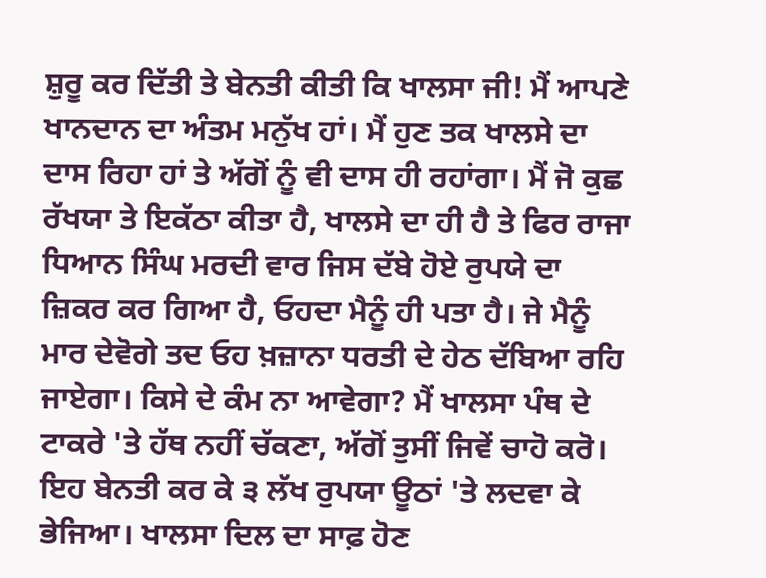ਸ਼ੁਰੂ ਕਰ ਦਿੱਤੀ ਤੇ ਬੇਨਤੀ ਕੀਤੀ ਕਿ ਖਾਲਸਾ ਜੀ! ਮੈਂ ਆਪਣੇ ਖਾਨਦਾਨ ਦਾ ਅੰਤਮ ਮਨੁੱਖ ਹਾਂ। ਮੈਂ ਹੁਣ ਤਕ ਖਾਲਸੇ ਦਾ ਦਾਸ ਰਿਹਾ ਹਾਂ ਤੇ ਅੱਗੋਂ ਨੂੰ ਵੀ ਦਾਸ ਹੀ ਰਹਾਂਗਾ। ਮੈਂ ਜੋ ਕੁਛ ਰੱਖਯਾ ਤੇ ਇਕੱਠਾ ਕੀਤਾ ਹੈ, ਖਾਲਸੇ ਦਾ ਹੀ ਹੈ ਤੇ ਫਿਰ ਰਾਜਾ ਧਿਆਨ ਸਿੰਘ ਮਰਦੀ ਵਾਰ ਜਿਸ ਦੱਬੇ ਹੋਏ ਰੁਪਯੇ ਦਾ ਜ਼ਿਕਰ ਕਰ ਗਿਆ ਹੈ, ਓਹਦਾ ਮੈਨੂੰ ਹੀ ਪਤਾ ਹੈ। ਜੇ ਮੈਨੂੰ ਮਾਰ ਦੇਵੋਗੇ ਤਦ ਓਹ ਖ਼ਜ਼ਾਨਾ ਧਰਤੀ ਦੇ ਹੇਠ ਦੱਬਿਆ ਰਹਿ ਜਾਏਗਾ। ਕਿਸੇ ਦੇ ਕੰਮ ਨਾ ਆਵੇਗਾ? ਮੈਂ ਖਾਲਸਾ ਪੰਥ ਦੇ ਟਾਕਰੇ 'ਤੇ ਹੱਥ ਨਹੀਂ ਚੱਕਣਾ, ਅੱਗੋਂ ਤੁਸੀਂ ਜਿਵੇਂ ਚਾਹੋ ਕਰੋ। ਇਹ ਬੇਨਤੀ ਕਰ ਕੇ ੩ ਲੱਖ ਰੁਪਯਾ ਊਠਾਂ 'ਤੇ ਲਦਵਾ ਕੇ ਭੇਜਿਆ। ਖਾਲਸਾ ਦਿਲ ਦਾ ਸਾਫ਼ ਹੋਣ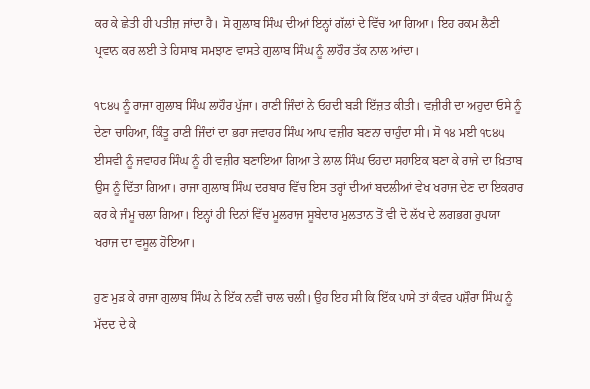ਕਰ ਕੇ ਛੇਤੀ ਹੀ ਪਤੀਜ਼ ਜਾਂਦਾ ਹੈ। ਸੋ ਗੁਲਾਬ ਸਿੰਘ ਦੀਆਂ ਇਨ੍ਹਾਂ ਗੱਲਾਂ ਦੇ ਵਿੱਚ ਆ ਗਿਆ। ਇਹ ਰਕਮ ਲੈਣੀ ਪ੍ਰਵਾਨ ਕਰ ਲਈ ਤੇ ਹਿਸਾਬ ਸਮਝਾਣ ਵਾਸਤੇ ਗੁਲਾਬ ਸਿੰਘ ਨੂੰ ਲਾਹੌਰ ਤੱਕ ਨਾਲ ਆਂਦਾ।

੧੮੪੫ ਨੂੰ ਰਾਜਾ ਗੁਲਾਬ ਸਿੰਘ ਲਾਹੌਰ ਪੁੱਜਾ। ਰਾਣੀ ਜਿੰਦਾਂ ਨੇ ਓਹਦੀ ਬੜੀ ਇੱਜ਼ਤ ਕੀਤੀ। ਵਜ਼ੀਰੀ ਦਾ ਅਹੁਦਾ ਓਸੇ ਨੂੰ ਦੇਣਾ ਚਾਹਿਆ, ਕਿੰਤੂ ਰਾਣੀ ਜਿੰਦਾਂ ਦਾ ਭਰਾ ਜਵਾਹਰ ਸਿੰਘ ਆਪ ਵਜ਼ੀਰ ਬਣਨਾ ਚਾਹੁੰਦਾ ਸੀ। ਸੋ ੧੪ ਮਈ ੧੮੪੫ ਈਸਵੀ ਨੂੰ ਜਵਾਹਰ ਸਿੰਘ ਨੂੰ ਹੀ ਵਜ਼ੀਰ ਬਣਾਇਆ ਗਿਆ ਤੇ ਲਾਲ ਸਿੰਘ ਓਹਦਾ ਸਹਾਇਕ ਬਣਾ ਕੇ ਰਾਜੇ ਦਾ ਖ਼ਿਤਾਬ ਉਸ ਨੂੰ ਦਿੱਤਾ ਗਿਆ। ਰਾਜਾ ਗੁਲਾਬ ਸਿੰਘ ਦਰਬਾਰ ਵਿੱਚ ਇਸ ਤਰ੍ਹਾਂ ਦੀਆਂ ਬਦਲੀਆਂ ਵੇਖ ਖਰਾਜ ਦੇਣ ਦਾ ਇਕਰਾਰ ਕਰ ਕੇ ਜੰਮੂ ਚਲਾ ਗਿਆ। ਇਨ੍ਹਾਂ ਹੀ ਦਿਨਾਂ ਵਿੱਚ ਮੂਲਰਾਜ ਸੂਬੇਦਾਰ ਮੁਲਤਾਨ ਤੋਂ ਵੀ ਦੋ ਲੱਖ ਦੇ ਲਗਭਗ ਰੁਪਯਾ ਖਰਾਜ ਦਾ ਵਸੂਲ ਹੋਇਆ।

ਹੁਣ ਮੁੜ ਕੇ ਰਾਜਾ ਗੁਲਾਬ ਸਿੰਘ ਨੇ ਇੱਕ ਨਵੀਂ ਚਾਲ ਚਲੀ। ਉਹ ਇਹ ਸੀ ਕਿ ਇੱਕ ਪਾਸੇ ਤਾਂ ਕੰਵਰ ਪਸ਼ੌਰਾ ਸਿੰਘ ਨੂੰ ਮੱਦਦ ਦੇ ਕੇ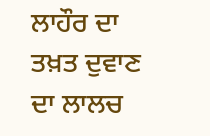ਲਾਹੌਰ ਦਾ ਤਖ਼ਤ ਦੁਵਾਣ ਦਾ ਲਾਲਚ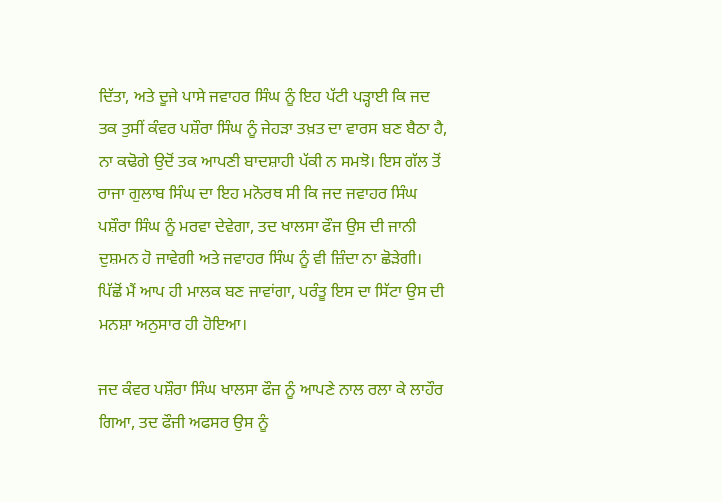ਦਿੱਤਾ, ਅਤੇ ਦੂਜੇ ਪਾਸੇ ਜਵਾਹਰ ਸਿੰਘ ਨੂੰ ਇਹ ਪੱਟੀ ਪੜ੍ਹਾਈ ਕਿ ਜਦ ਤਕ ਤੁਸੀਂ ਕੰਵਰ ਪਸ਼ੌਰਾ ਸਿੰਘ ਨੂੰ ਜੇਹੜਾ ਤਖ਼ਤ ਦਾ ਵਾਰਸ ਬਣ ਬੈਠਾ ਹੈ, ਨਾ ਕਢੋਗੇ ਉਦੋਂ ਤਕ ਆਪਣੀ ਬਾਦਸ਼ਾਹੀ ਪੱਕੀ ਨ ਸਮਝੋ। ਇਸ ਗੱਲ ਤੋਂ ਰਾਜਾ ਗੁਲਾਬ ਸਿੰਘ ਦਾ ਇਹ ਮਨੋਰਥ ਸੀ ਕਿ ਜਦ ਜਵਾਹਰ ਸਿੰਘ ਪਸ਼ੌਰਾ ਸਿੰਘ ਨੂੰ ਮਰਵਾ ਦੇਵੇਗਾ, ਤਦ ਖਾਲਸਾ ਫੌਜ ਉਸ ਦੀ ਜਾਨੀ ਦੁਸ਼ਮਨ ਹੋ ਜਾਵੇਗੀ ਅਤੇ ਜਵਾਹਰ ਸਿੰਘ ਨੂੰ ਵੀ ਜ਼ਿੰਦਾ ਨਾ ਛੋੜੇਗੀ। ਪਿੱਛੋਂ ਮੈਂ ਆਪ ਹੀ ਮਾਲਕ ਬਣ ਜਾਵਾਂਗਾ, ਪਰੰਤੂ ਇਸ ਦਾ ਸਿੱਟਾ ਉਸ ਦੀ ਮਨਸ਼ਾ ਅਨੁਸਾਰ ਹੀ ਹੋਇਆ।

ਜਦ ਕੰਵਰ ਪਸ਼ੌਰਾ ਸਿੰਘ ਖਾਲਸਾ ਫੌਜ ਨੂੰ ਆਪਣੇ ਨਾਲ ਰਲਾ ਕੇ ਲਾਹੌਰ ਗਿਆ, ਤਦ ਫੌਜੀ ਅਫਸਰ ਉਸ ਨੂੰ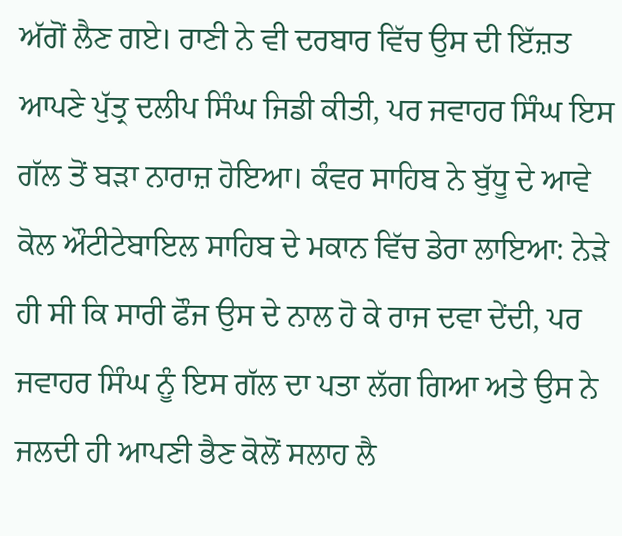ਅੱਗੋਂ ਲੈਣ ਗਏ। ਰਾਣੀ ਨੇ ਵੀ ਦਰਬਾਰ ਵਿੱਚ ਉਸ ਦੀ ਇੱਜ਼ਤ ਆਪਣੇ ਪੁੱਤ੍ਰ ਦਲੀਪ ਸਿੰਘ ਜਿਡੀ ਕੀਤੀ, ਪਰ ਜਵਾਹਰ ਸਿੰਘ ਇਸ ਗੱਲ ਤੋਂ ਬੜਾ ਨਾਰਾਜ਼ ਹੋਇਆ। ਕੰਵਰ ਸਾਹਿਬ ਨੇ ਬੁੱਧੂ ਦੇ ਆਵੇ ਕੋਲ ਔਟੀਟੇਬਾਇਲ ਸਾਹਿਬ ਦੇ ਮਕਾਨ ਵਿੱਚ ਡੇਰਾ ਲਾਇਆ: ਨੇੜੇ ਹੀ ਸੀ ਕਿ ਸਾਰੀ ਫੌਜ ਉਸ ਦੇ ਨਾਲ ਹੋ ਕੇ ਰਾਜ ਦਵਾ ਦੇਂਦੀ, ਪਰ ਜਵਾਹਰ ਸਿੰਘ ਨੂੰ ਇਸ ਗੱਲ ਦਾ ਪਤਾ ਲੱਗ ਗਿਆ ਅਤੇ ਉਸ ਨੇ ਜਲਦੀ ਹੀ ਆਪਣੀ ਭੈਣ ਕੋਲੋਂ ਸਲਾਹ ਲੈ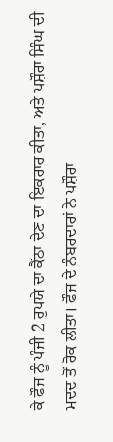ਕੇ ਫੌਜ ਨੂੰ ਪੰਜੀ 2 ਰੁਪਯੇ ਦਾ ਕੈਂਠਾ ਦੇਣ ਦਾ ਇਕਰਾਰ ਕੀਤਾ, ਅਤੇ ਪਸ਼ੌਰਾ ਸਿੰਘ ਦੀ ਮਦਦ ਤੋਂ ਰੋਕ ਲੀਤਾ। ਫੌਜ ਦੇ ਨੰਬਰਦਾਰਾਂ ਨੇ ਪਸ਼ੌਰਾ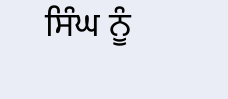ਸਿੰਘ ਨੂੰ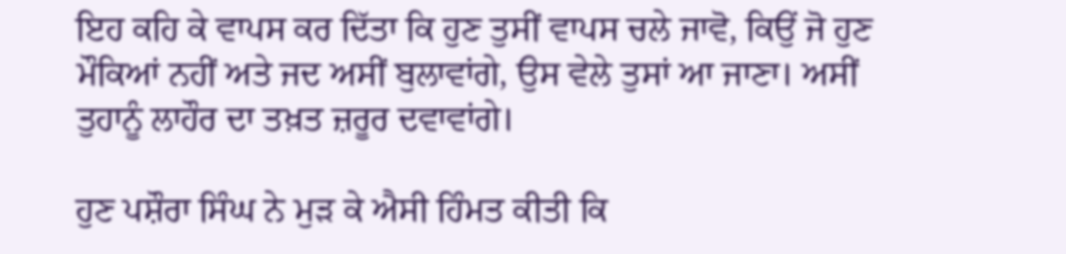ਇਹ ਕਹਿ ਕੇ ਵਾਪਸ ਕਰ ਦਿੱਤਾ ਕਿ ਹੁਣ ਤੁਸੀਂ ਵਾਪਸ ਚਲੇ ਜਾਵੋ, ਕਿਉਂ ਜੋ ਹੁਣ ਮੌਕਿਆਂ ਨਹੀਂ ਅਤੇ ਜਦ ਅਸੀਂ ਬੁਲਾਵਾਂਗੇ, ਉਸ ਵੇਲੇ ਤੁਸਾਂ ਆ ਜਾਣਾ। ਅਸੀਂ ਤੁਹਾਨੂੰ ਲਾਹੌਰ ਦਾ ਤਖ਼ਤ ਜ਼ਰੂਰ ਦਵਾਵਾਂਗੇ।

ਹੁਣ ਪਸ਼ੌਰਾ ਸਿੰਘ ਨੇ ਮੁੜ ਕੇ ਐਸੀ ਹਿੰਮਤ ਕੀਤੀ ਕਿ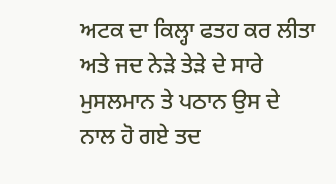ਅਟਕ ਦਾ ਕਿਲ੍ਹਾ ਫਤਹ ਕਰ ਲੀਤਾ ਅਤੇ ਜਦ ਨੇੜੇ ਤੇੜੇ ਦੇ ਸਾਰੇ ਮੁਸਲਮਾਨ ਤੇ ਪਠਾਨ ਉਸ ਦੇ ਨਾਲ ਹੋ ਗਏ ਤਦ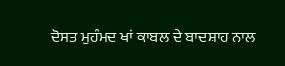ਦੋਸਤ ਮੁਹੰਮਦ ਖਾਂ ਕਾਬਲ ਦੇ ਬਾਦਸ਼ਾਹ ਨਾਲ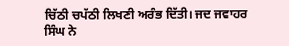ਚਿੱਠੀ ਚਪੱਠੀ ਲਿਖਣੀ ਅਰੰਭ ਦਿੱਤੀ। ਜਦ ਜਵਾਹਰ ਸਿੰਘ ਨੇ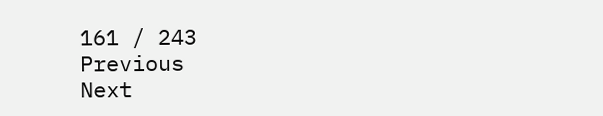161 / 243
Previous
Next